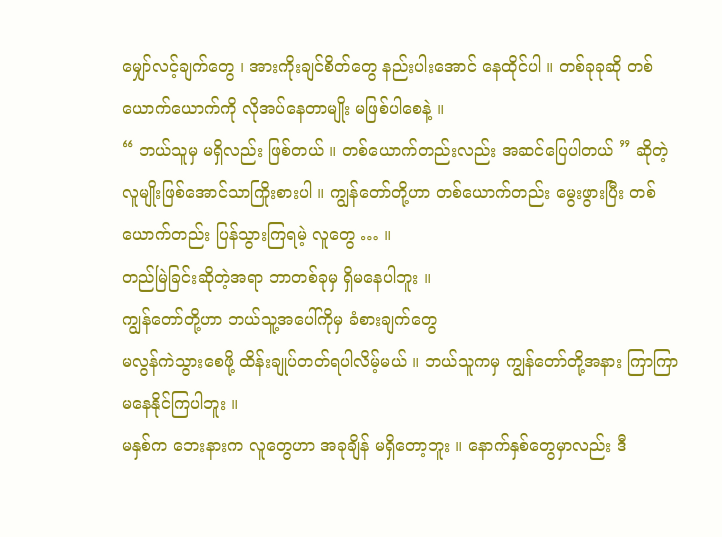မျှော်လင့်ချက်တွေ ၊ အားကိုးချင်စိတ်တွေ နည်းပါးအောင် နေထိုင်ပါ ။ တစ်ခုခုဆို တစ်ယောက်ယောက်ကို လိုအပ်နေတာမျိုး မဖြစ်ပါစေနဲ့ ။
“ ဘယ်သူမှ မရှိလည်း ဖြစ်တယ် ။ တစ်ယောက်တည်းလည်း အဆင်ပြေပါတယ် ” ဆိုတဲ့ လူမျိုးဖြစ်အောင်သာကြိုးစားပါ ။ ကျွန်တော်တို့ဟာ တစ်ယောက်တည်း မွေးဖွားပြီး တစ်ယောက်တည်း ပြန်သွားကြရမဲ့ လူတွေ … ။
တည်မြဲခြင်းဆိုတဲ့အရာ ဘာတစ်ခုမှ ရှိမနေပါဘူး ။
ကျွန်တော်တို့ဟာ ဘယ်သူ့အပေါ်ကိုမှ ခံစားချက်တွေ
မလွန်ကဲသွားစေဖို့ ထိန်းချုပ်တတ်ရပါလိမ့်မယ် ။ ဘယ်သူကမှ ကျွန်တော်တို့အနား ကြာကြာမနေနိုင်ကြပါဘူး ။
မနှစ်က ဘေးနားက လူတွေဟာ အခုချိန် မရှိတော့ဘူး ။ နောက်နှစ်တွေမှာလည်း ဒီ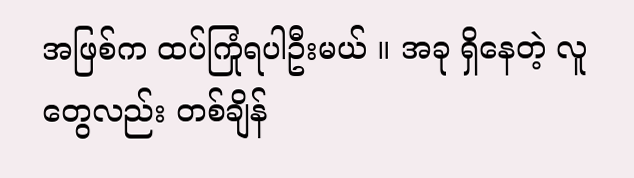အဖြစ်က ထပ်ကြုံရပါဦးမယ် ။ အခု ရှိနေတဲ့ လူတွေလည်း တစ်ချိန်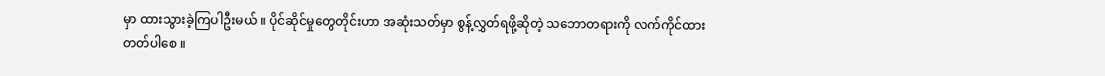မှာ ထားသွားခဲ့ကြပါဦးမယ် ။ ပိုင်ဆိုင်မှုတွေတိုင်းဟာ အဆုံးသတ်မှာ စွန့်လွှတ်ရဖို့ဆိုတဲ့ သဘောတရားကို လက်ကိုင်ထားတတ်ပါစေ ။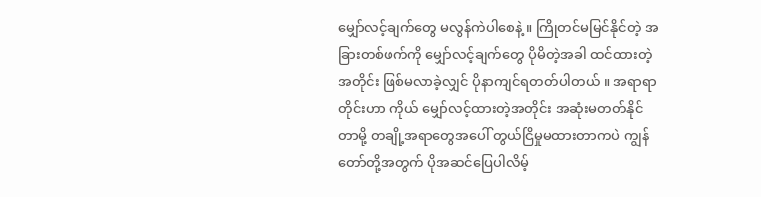မျှော်လင့်ချက်တွေ မလွန်ကဲပါစေနဲ့ ။ ကြိုတင်မမြင်နိုင်တဲ့ အခြားတစ်ဖက်ကို မျှော်လင့်ချက်တွေ ပိုမိတဲ့အခါ ထင်ထားတဲ့အတိုင်း ဖြစ်မလာခဲ့လျှင် ပိုနာကျင်ရတတ်ပါတယ် ။ အရာရာတိုင်းဟာ ကိုယ် မျှော်လင့်ထားတဲ့အတိုင်း အဆုံးမတတ်နိုင်တာမို့ တချို့အရာတွေအပေါ် တွယ်ငြိမှုမထားတာကပဲ ကျွန်တော်တို့အတွက် ပိုအဆင်ပြေပါလိမ့်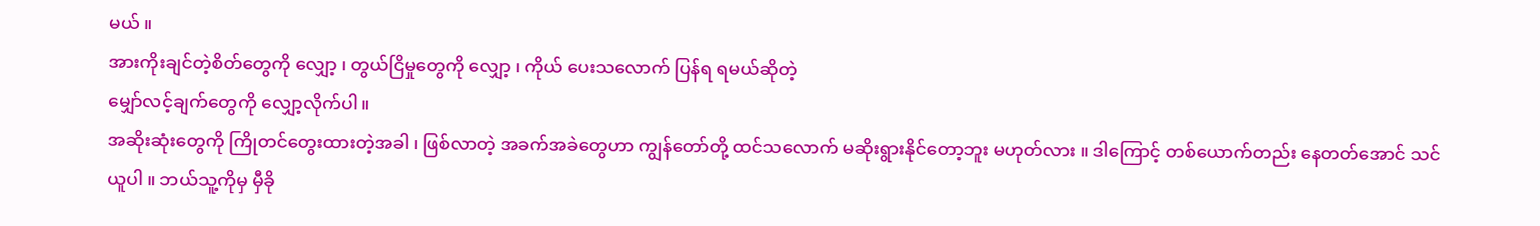မယ် ။
အားကိုးချင်တဲ့စိတ်တွေကို လျှော့ ၊ တွယ်ငြိမှုတွေကို လျှော့ ၊ ကိုယ် ပေးသလောက် ပြန်ရ ရမယ်ဆိုတဲ့
မျှော်လင့်ချက်တွေကို လျှော့လိုက်ပါ။
အဆိုးဆုံးတွေကို ကြိုတင်တွေးထားတဲ့အခါ ၊ ဖြစ်လာတဲ့ အခက်အခဲတွေဟာ ကျွန်တော်တို့ ထင်သလောက် မဆိုးရွားနိုင်တော့ဘူး မဟုတ်လား ။ ဒါကြောင့် တစ်ယောက်တည်း နေတတ်အောင် သင်ယူပါ ။ ဘယ်သူ့ကိုမှ မှီခို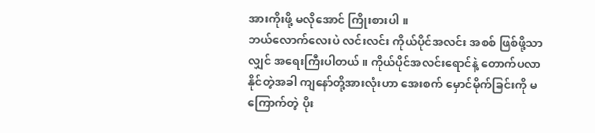အားကိုးဖို့ မလိုအောင် ကြိုးစားပါ ။
ဘယ်လောက်လေးပဲ လင်းလင်း ကိုယ်ပိုင်အလင်း အစစ် ဖြစ်ဖို့သာလျှင် အရေးကြီးပါတယ် ။ ကိုယ်ပိုင်အလင်းရောင်နဲ့ တောက်ပလာနိုင်တဲ့အခါ ကျနော်တို့အားလုံးဟာ အေးစက် မှောင်မိုက်ခြင်းကို မကြောက်တဲ့ ပိုး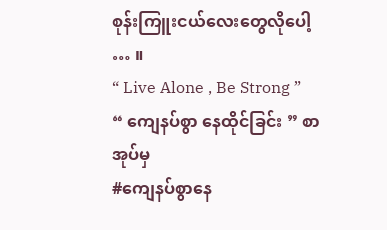စုန်းကြူးငယ်လေးတွေလိုပေါ့ … ။
“ Live Alone , Be Strong ”
“ ကျေနပ်စွာ နေထိုင်ခြင်း ” စာအုပ်မှ
#ကျေနပ်စွာနေ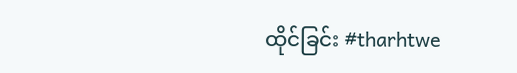ထိုင်ခြင်း #tharhtwe